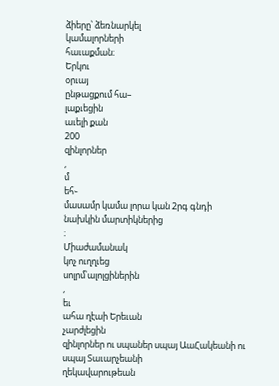ձիերը՝ ձեռնարկել
կամալորների
հաւաքման։
Երկու
օրւայ
ընթացքում հա–
լաքւեցին
աւելի քան
200
զինլորներ
,
մ
եհ֊
մասամր կամա լորա կան 2րգ գնդի
նախկին մարտիկներից
։
Միաժամանակ
կոչ ուղղւեց
սոլրմ՝ալոլցիներին
,
եւ
ահա ղէաի Երեւան
չարժլեցին
զինլորներ ու սպաներ սպայ ԱաՀակեանի ու
սպայ Տաւարչեանի
ղեկավարութեան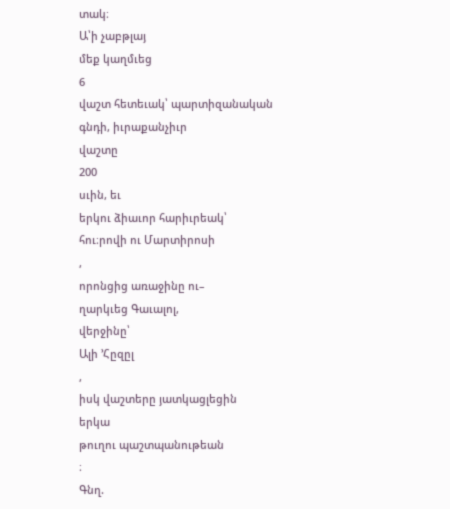տակ։
Ա՝ի չաբթլայ
մեք կաղմւեց
6
վաշտ հետեւակ՝ պարտիզանական
գնդի, իւրաքանչիւր
վաշտը
200
սւին, եւ
երկու ձիաւոր հարիւրեակ՝
հու։րովի ու Մարտիրոսի
,
որոնցից առաջինը ու–
ղարկւեց Գաւալոլ,
վերջինը՝
Ալի ՚Հըզըլ
,
իսկ վաշտերը յատկացլեցին
երկա
թուղու պաշտպանութեան
։
Գնղ.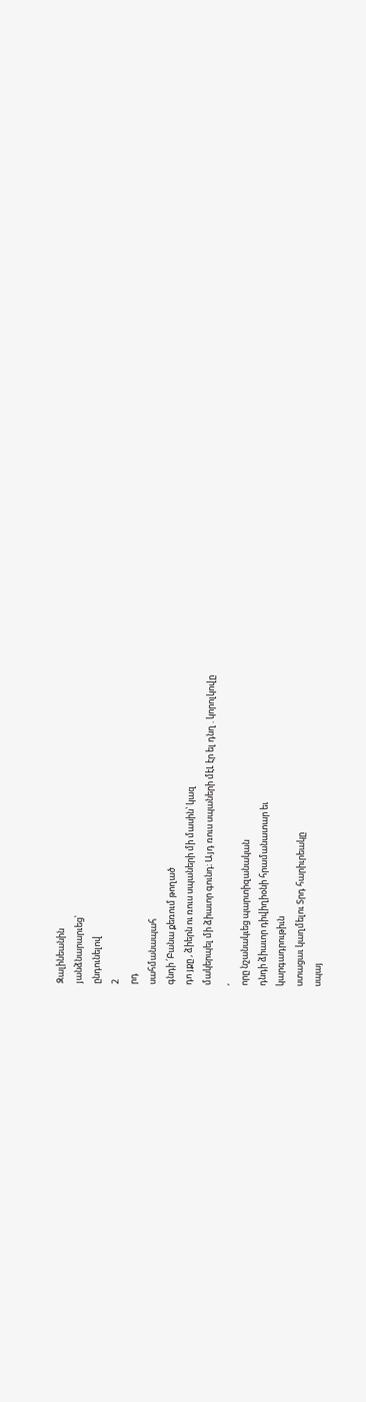Զալինեանին
յանձնարարւեց՝
ընդունելով
2
րդ
սահմանապահ
գնդի ՛Բանա քեռում թողած
դո յքը , ձիերն ու ռուս սպաների մի մասին՝ կազ
մակերպել մի ձիաւոր գունդ։ Այդ ռուս սպաների մէԼ էր ել դնղ . կորոլկովը
,
որը նշանակւեց պարտիզանական
դնդի ձիաւոր դիվիղիօնի հրամանատար եւ
կարգադրութիւն
ստացաւ կաղմելու Տրդ հարիւրեակը
սպայ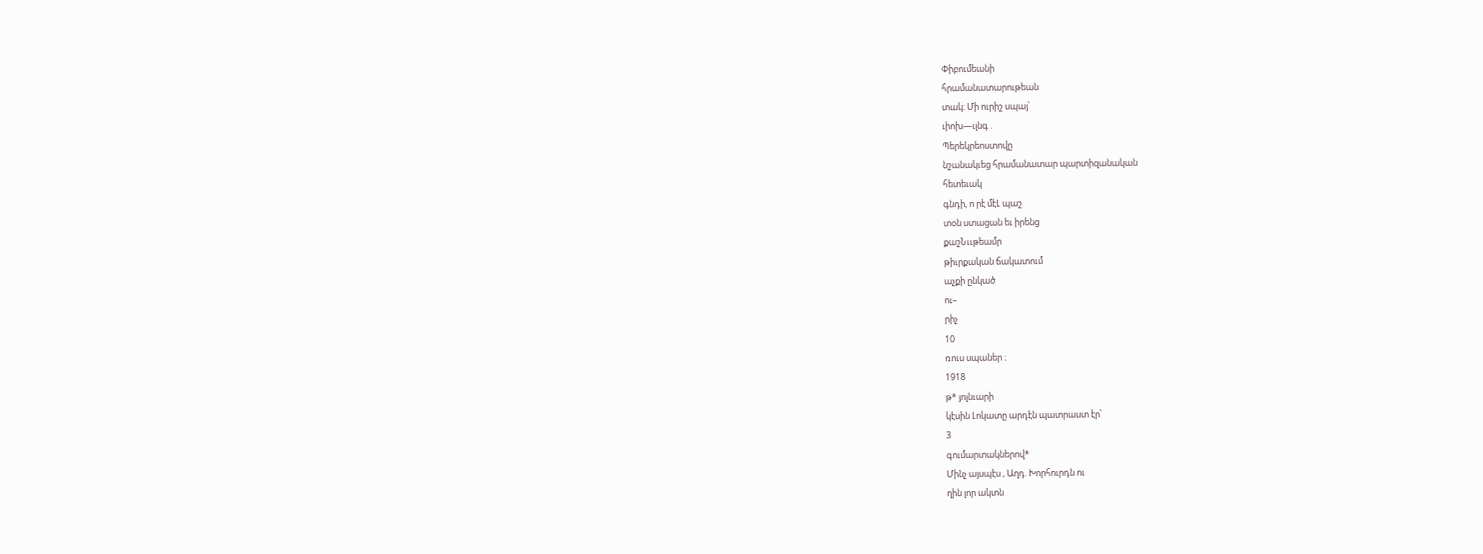Փիբումեանի
հրամանատարութեան
տակ։ Մի ուրիշ սպայ՝
ւիոխ—ւլնգ .
Պերեկրեոստովը
նշանակւեց հրամանատար պարտիզանական
հետեւակ
գնդի, ո րէ մէԼ պաշ
տօն ստացան եւ իրենց
քաշՆււթեամր
թիւրքական ճակատում
աչքի ընկած
ու–
րիչ
10
ռուս սպաներ ։
1918
թ* յոլնւարի
կէսին Լոկատը արդէն պատրաստ էր՝
3
գումարտակներով*
Մինչ այսպէս , Աղդ. Խորհուրդն ու
ղին լոր ակտն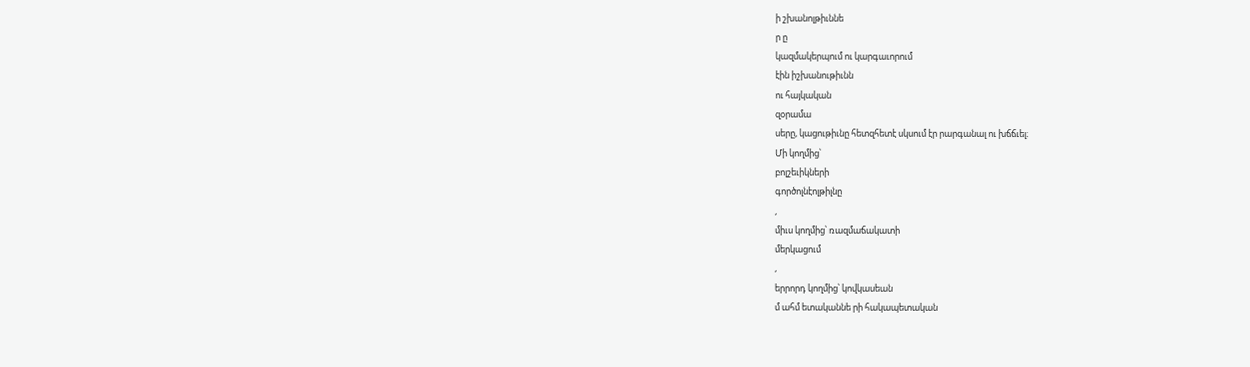ի շխանոլթիւննե
ր ը
կազմակերպում ու կարգաւորում
էին իշխանութիւնն
ու հայկական
զօրամա
սերը, կացութիւնը հետզհետէ սկսում էր րարգանալ ու խճճւել։
Մի կողմից՝
բոլշեւիկների
գործոլնէոլթիլնը
,
միւս կողմից՝ ռազմաճակատի
մերկացում
,
երրորդ կողմից՝ կովկասեան
մ ահմ ետականնե րի հակապետական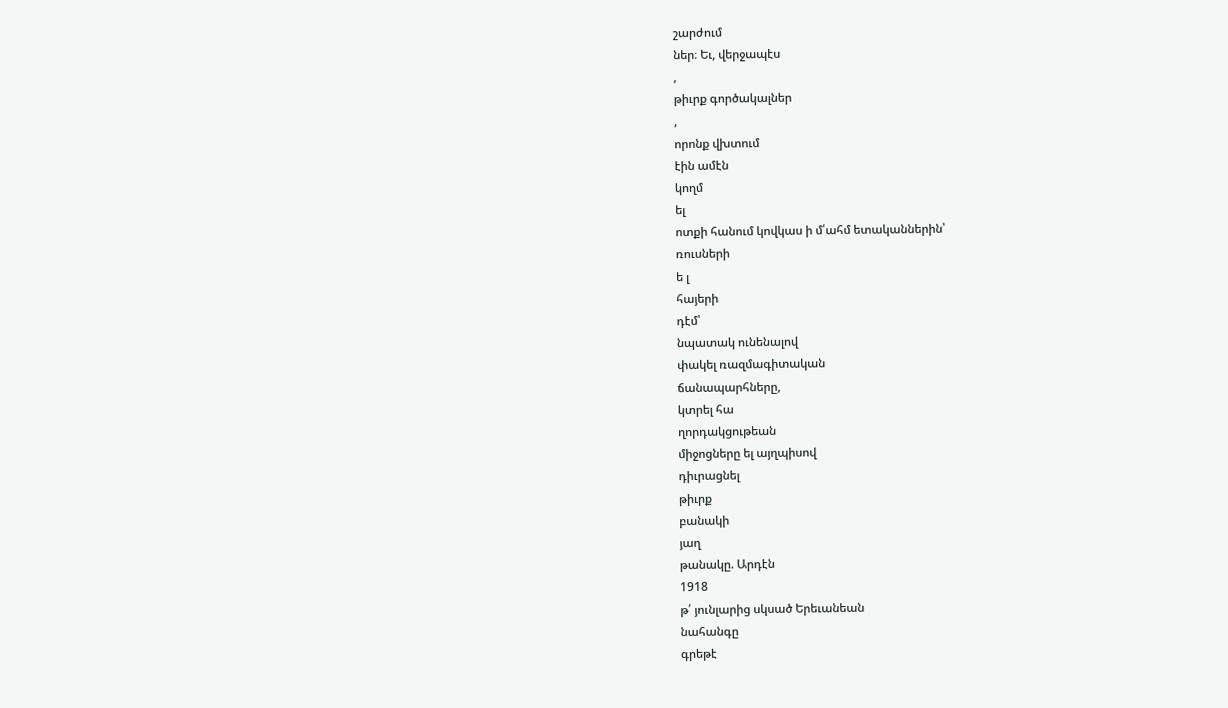շարժում
ներ։ Եւ, վերջապէս
,
թիւրք գործակալներ
,
որոնք վխտում
էին ամէն
կողմ
ել
ոտքի հանում կովկաս ի մ՛ահմ ետականներին՝
ռուսների
ե լ
հայերի
դէմ՝
նպատակ ունենալով
փակել ռազմագիտական
ճանապարհները,
կտրել հա
ղորդակցութեան
միջոցները ել այղպիսով
դիւրացնել
թիւրք
բանակի
յաղ
թանակը. Արդէն
1918
թ՛ յունլարից սկսած Երեւանեան
նահանգը
գրեթէ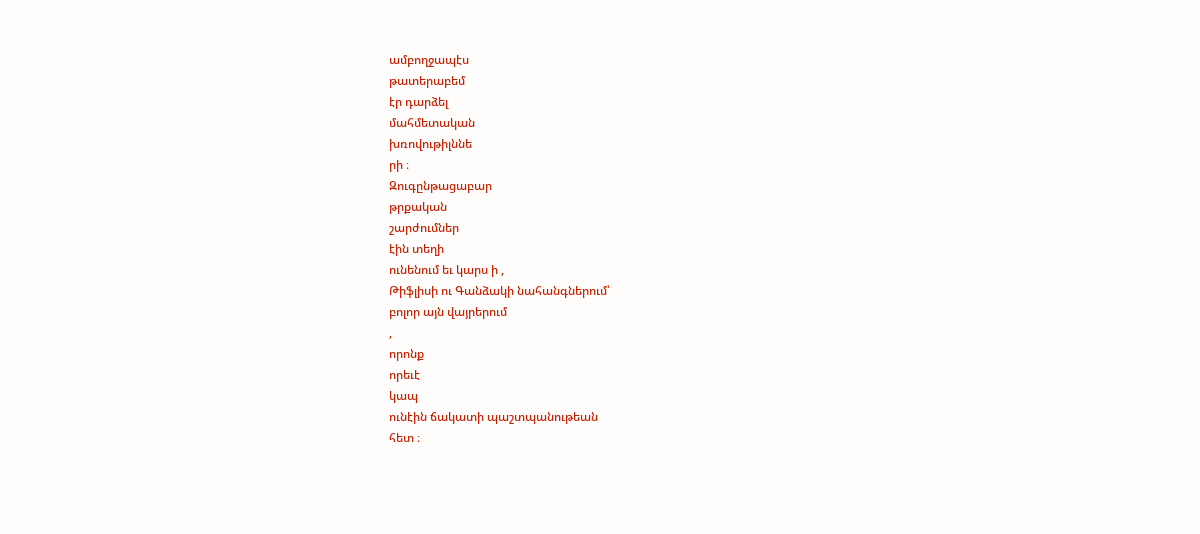ամբողջապէս
թատերաբեմ
էր դարձել
մահմետական
խռովութիլննե
րի ։
Զուգընթացաբար
թրքական
շարժումներ
էին տեղի
ունենում եւ կարս ի ,
Թիֆլիսի ու Գանձակի նահանգներում՝
բոլոր այն վայրերում
,
որոնք
որեւէ
կապ
ունէին ճակատի պաշտպանութեան
հետ ։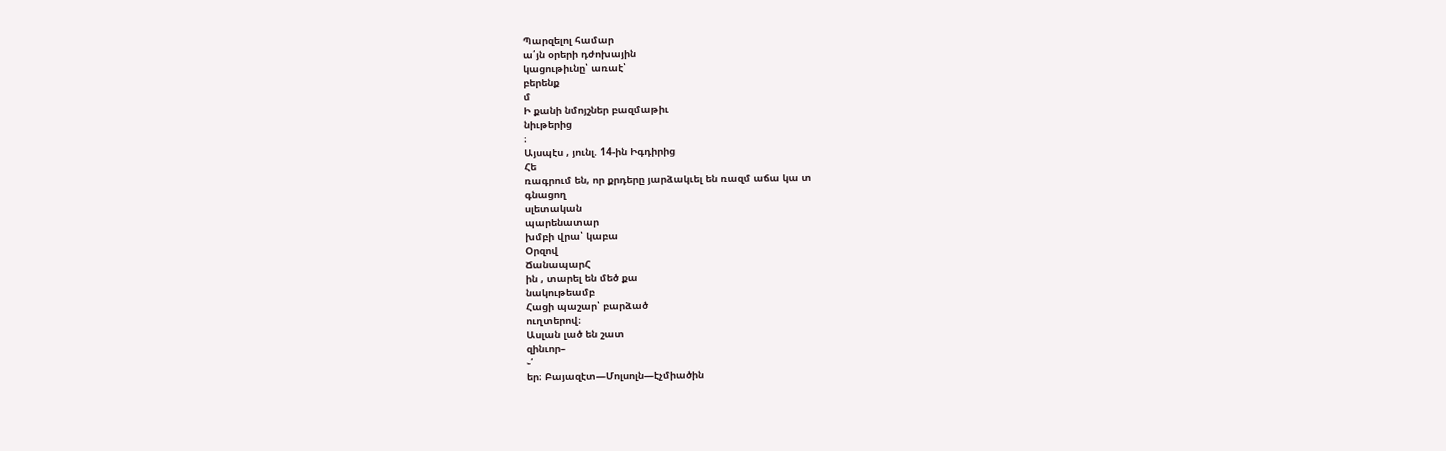Պարզելոլ համար
ա՛յն օրերի դժոխային
կացութիւնը՝ առաէ՝
բերենք
մ
Ի քանի նմոյշներ բազմաթիւ
նիւթերից
։
Այսպէս , յունլ. 14-ին Իգդիրից
Հե
ռագրում են, որ քրդերը յարձակւել են ռազմ աճա կա տ
գնացող
սլետական
պարենատար
խմբի վրա՝ կաբա
Օրզով
ՃանապարՀ
ին , տարել են մեծ քա
նակութեամբ
Հացի պաշար՝ բարձած
ուղտերով։
Ասլան լած են շատ
զինւոր–
֊՛
եր։ Բայազէտ—Մոլսոլն—էչմիածին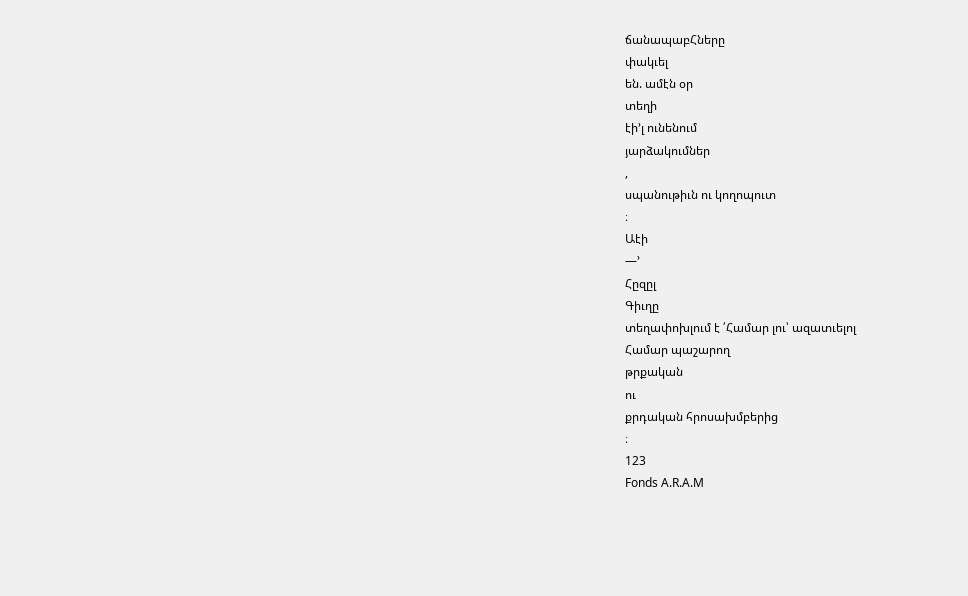ճանապաբՀները
փակւել
են. ամէն օր
տեղի
էի՚լ ունենում
յարձակումներ
,
սպանութիւն ու կողոպուտ
։
Աէի
—՚
Հըզըլ
Գիւղը
տեղափոխլում է ՛Համար լու՝ ազատւելոլ
Համար պաշարող
թրքական
ու
քրդական հրոսախմբերից
։
123
Fonds A.R.A.M